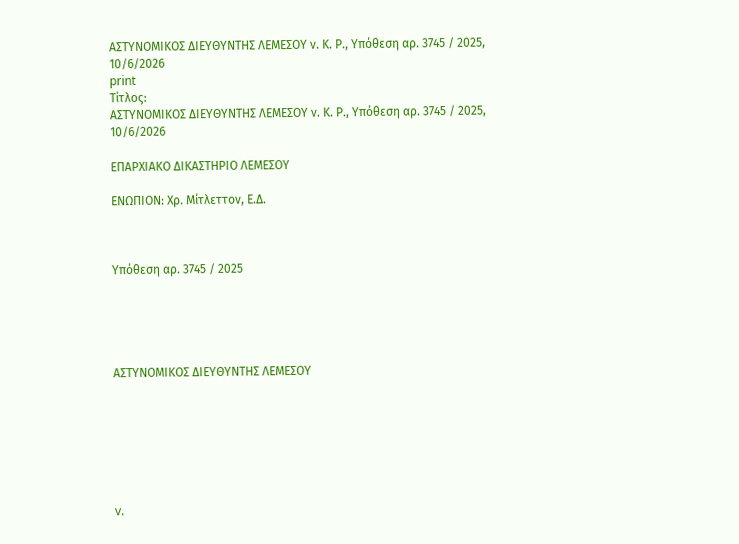ΑΣΤΥΝΟΜΙΚΟΣ ΔΙΕΥΘΥΝΤΗΣ ΛΕΜΕΣΟΥ ν. Κ. Ρ., Υπόθεση αρ. 3745 / 2025, 10/6/2026
print
Τίτλος:
ΑΣΤΥΝΟΜΙΚΟΣ ΔΙΕΥΘΥΝΤΗΣ ΛΕΜΕΣΟΥ ν. Κ. Ρ., Υπόθεση αρ. 3745 / 2025, 10/6/2026

ΕΠΑΡΧΙΑΚΟ ΔΙΚΑΣΤΗΡΙΟ ΛΕΜΕΣΟΥ

ΕΝΩΠΙΟΝ: Χρ. Μίτλεττον, Ε.Δ.



Υπόθεση αρ. 3745 / 2025





ΑΣΤΥΝΟΜΙΚΟΣ ΔΙΕΥΘΥΝΤΗΣ ΛΕΜΕΣΟΥ







v.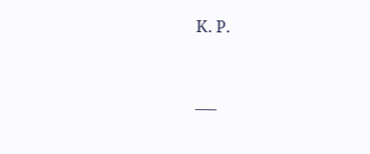Κ. Ρ.



___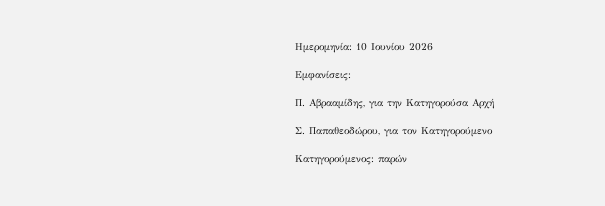Ημερομηνία: 10 Ιουνίου 2026

Εμφανίσεις:

Π. Αβρααμίδης, για την Κατηγορούσα Αρχή

Σ. Παπαθεοδώρου, για τον Κατηγορούμενο

Κατηγορούμενος: παρών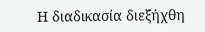Η διαδικασία διεξήχθη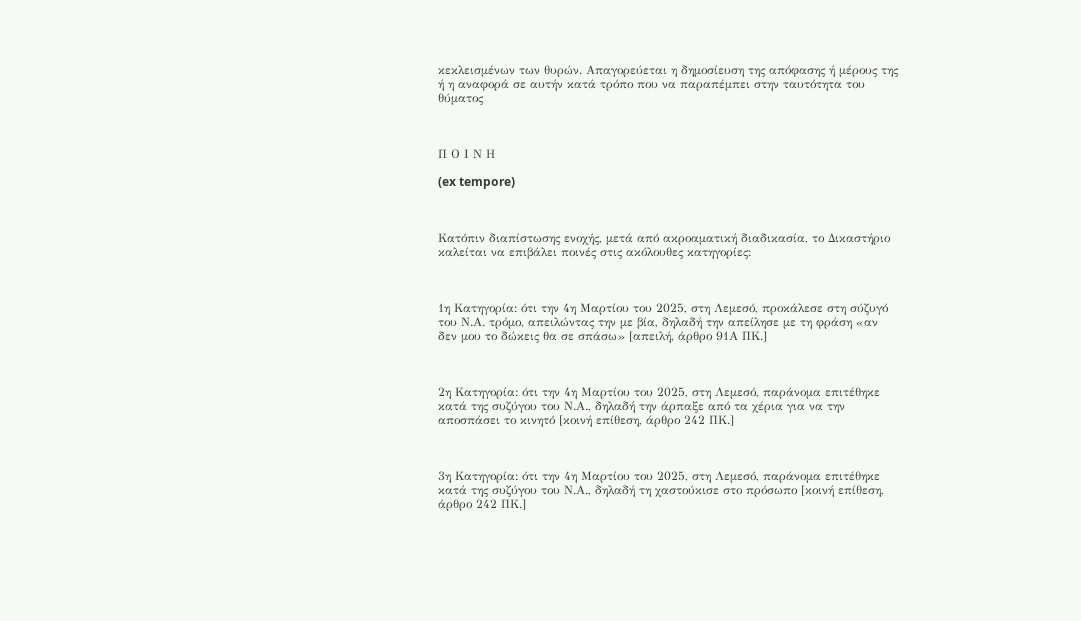κεκλεισμένων των θυρών. Απαγορεύεται η δημοσίευση της απόφασης ή μέρους της ή η αναφορά σε αυτήν κατά τρόπο που να παραπέμπει στην ταυτότητα του θύματος



Π Ο Ι Ν Η

(ex tempore)



Κατόπιν διαπίστωσης ενοχής, μετά από ακροαματική διαδικασία, το Δικαστήριο καλείται να επιβάλει ποινές στις ακόλουθες κατηγορίες:



1η Κατηγορία: ότι την 4η Μαρτίου του 2025, στη Λεμεσό, προκάλεσε στη σύζυγό του Ν.Α. τρόμο, απειλώντας την με βία, δηλαδή την απείλησε με τη φράση «αν δεν μου το δώκεις θα σε σπάσω» [απειλή, άρθρο 91Α ΠΚ.]



2η Κατηγορία: ότι την 4η Μαρτίου του 2025, στη Λεμεσό, παράνομα επιτέθηκε κατά της συζύγου του Ν.Α., δηλαδή την άρπαξε από τα χέρια για να την αποσπάσει το κινητό [κοινή επίθεση, άρθρο 242 ΠΚ.]



3η Κατηγορία: ότι την 4η Μαρτίου του 2025, στη Λεμεσό, παράνομα επιτέθηκε κατά της συζύγου του Ν.Α., δηλαδή τη χαστούκισε στο πρόσωπο [κοινή επίθεση, άρθρο 242 ΠΚ.]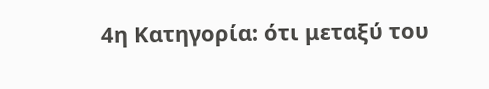4η Κατηγορία: ότι μεταξύ του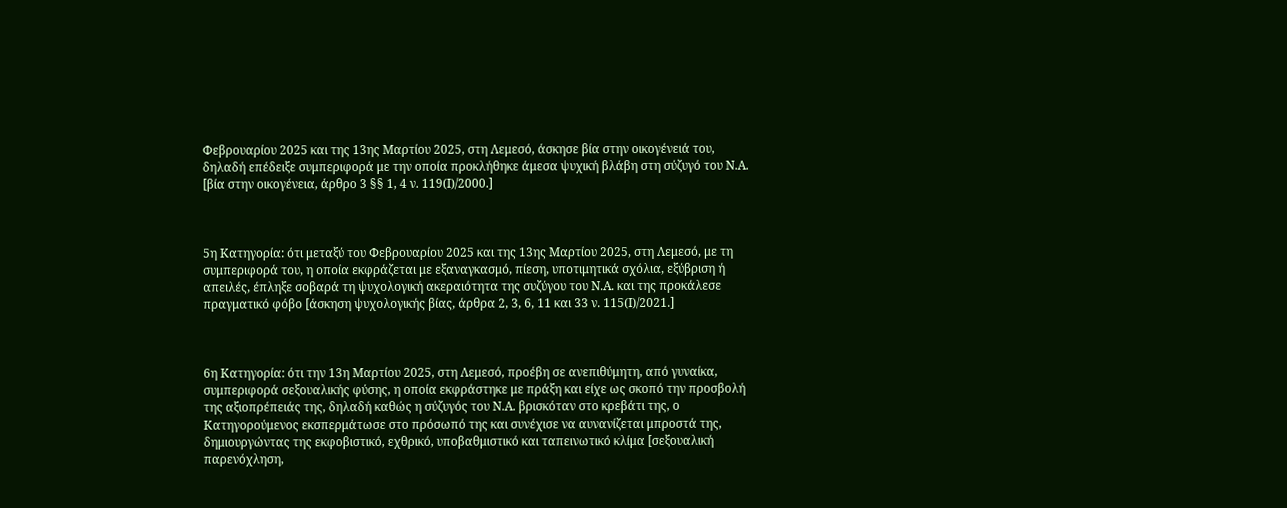Φεβρουαρίου 2025 και της 13ης Μαρτίου 2025, στη Λεμεσό, άσκησε βία στην οικογένειά του, δηλαδή επέδειξε συμπεριφορά με την οποία προκλήθηκε άμεσα ψυχική βλάβη στη σύζυγό του Ν.Α. [βία στην οικογένεια, άρθρο 3 §§ 1, 4 ν. 119(Ι)/2000.]



5η Κατηγορία: ότι μεταξύ του Φεβρουαρίου 2025 και της 13ης Μαρτίου 2025, στη Λεμεσό, με τη συμπεριφορά του, η οποία εκφράζεται με εξαναγκασμό, πίεση, υποτιμητικά σχόλια, εξύβριση ή απειλές, έπληξε σοβαρά τη ψυχολογική ακεραιότητα της συζύγου του Ν.Α. και της προκάλεσε πραγματικό φόβο [άσκηση ψυχολογικής βίας, άρθρα 2, 3, 6, 11 και 33 ν. 115(Ι)/2021.]



6η Κατηγορία: ότι την 13η Μαρτίου 2025, στη Λεμεσό, προέβη σε ανεπιθύμητη, από γυναίκα, συμπεριφορά σεξουαλικής φύσης, η οποία εκφράστηκε με πράξη και είχε ως σκοπό την προσβολή της αξιοπρέπειάς της, δηλαδή καθώς η σύζυγός του Ν.Α. βρισκόταν στο κρεβάτι της, ο Κατηγορούμενος εκσπερμάτωσε στο πρόσωπό της και συνέχισε να αυνανίζεται μπροστά της, δημιουργώντας της εκφοβιστικό, εχθρικό, υποβαθμιστικό και ταπεινωτικό κλίμα [σεξουαλική παρενόχληση,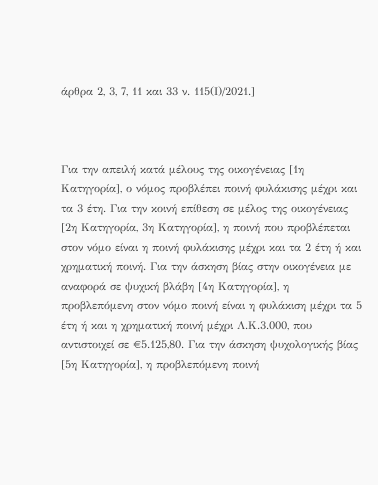άρθρα 2, 3, 7, 11 και 33 ν. 115(Ι)/2021.]



Για την απειλή κατά μέλους της οικογένειας [1η Κατηγορία], ο νόμος προβλέπει ποινή φυλάκισης μέχρι και τα 3 έτη. Για την κοινή επίθεση σε μέλος της οικογένειας [2η Κατηγορία, 3η Κατηγορία], η ποινή που προβλέπεται στον νόμο είναι η ποινή φυλάκισης μέχρι και τα 2 έτη ή και χρηματική ποινή. Για την άσκηση βίας στην οικογένεια με αναφορά σε ψυχική βλάβη [4η Κατηγορία], η προβλεπόμενη στον νόμο ποινή είναι η φυλάκιση μέχρι τα 5 έτη ή και η χρηματική ποινή μέχρι Λ.Κ.3.000, που αντιστοιχεί σε €5.125,80. Για την άσκηση ψυχολογικής βίας [5η Κατηγορία], η προβλεπόμενη ποινή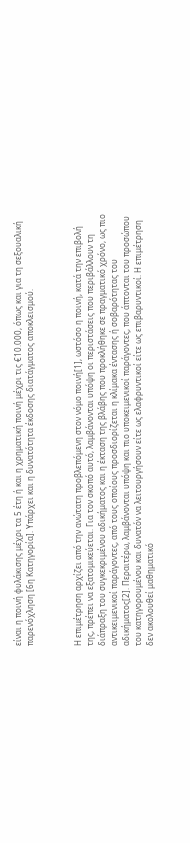είναι η ποινή φυλάκισης μέχρι τα 5 έτη ή και η χρηματική ποινή μέχρι τις €10.000, όπως και για τη σεξουαλική παρενόχληση [6η Κατηγορία]. Υπάρχει και η δυνατότητα έκδοσης διατάγματος αποκλεισμού.



Η επιμέτρηση αρχίζει από την ανώτατη προβλεπόμενη στον νόμο ποινή[1], ωστόσο η ποινή, κατά την επιβολή της, πρέπει να εξατομικεύεται. Για τον σκοπό αυτό, λαμβάνονται υπόψη οι περιστάσεις που περιβάλλουν τη διάπραξη του συγκεκριμένου αδικήματος και η έκταση της βλάβης που προκλήθηκε σε πραγματικό χρόνο, ως πιο αντικειμενικοί παράγοντες, από τους οποίους προσδιορίζεται η κλίμακα έντασης ή σοβαρότητας του αδικήματος[2]. Περαιτέρω, λαμβάνονται υπόψη και πιο υποκειμενικοί παράγοντες, που άπτονται του προσώπου του κατηγορουμένου και δυνατόν να λειτουργήσουν είτε ως ελαφρυντικοί είτε ως επιβαρυντικοί. Η επιμέτρηση δεν ακολουθεί μαθηματικό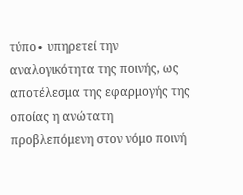τύπο∙ υπηρετεί την αναλογικότητα της ποινής, ως αποτέλεσμα της εφαρμογής της οποίας η ανώτατη προβλεπόμενη στον νόμο ποινή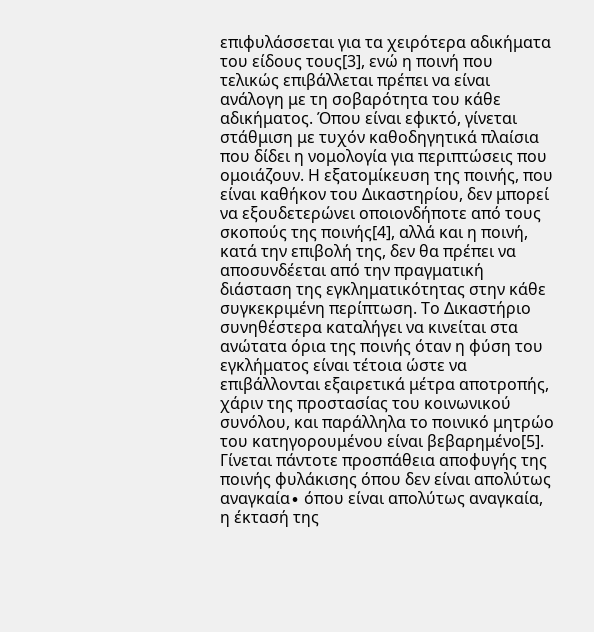επιφυλάσσεται για τα χειρότερα αδικήματα του είδους τους[3], ενώ η ποινή που τελικώς επιβάλλεται πρέπει να είναι ανάλογη με τη σοβαρότητα του κάθε αδικήματος. Όπου είναι εφικτό, γίνεται στάθμιση με τυχόν καθοδηγητικά πλαίσια που δίδει η νομολογία για περιπτώσεις που ομοιάζουν. Η εξατομίκευση της ποινής, που είναι καθήκον του Δικαστηρίου, δεν μπορεί να εξουδετερώνει οποιονδήποτε από τους σκοπούς της ποινής[4], αλλά και η ποινή, κατά την επιβολή της, δεν θα πρέπει να αποσυνδέεται από την πραγματική διάσταση της εγκληματικότητας στην κάθε συγκεκριμένη περίπτωση. Το Δικαστήριο συνηθέστερα καταλήγει να κινείται στα ανώτατα όρια της ποινής όταν η φύση του εγκλήματος είναι τέτοια ώστε να επιβάλλονται εξαιρετικά μέτρα αποτροπής, χάριν της προστασίας του κοινωνικού συνόλου, και παράλληλα το ποινικό μητρώο του κατηγορουμένου είναι βεβαρημένο[5]. Γίνεται πάντοτε προσπάθεια αποφυγής της ποινής φυλάκισης όπου δεν είναι απολύτως αναγκαία∙ όπου είναι απολύτως αναγκαία, η έκτασή της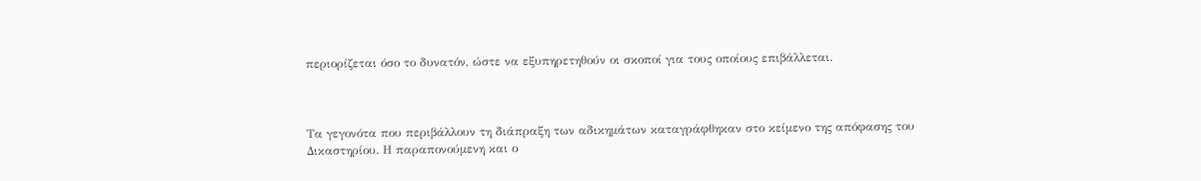περιορίζεται όσο το δυνατόν, ώστε να εξυπηρετηθούν οι σκοποί για τους οποίους επιβάλλεται.



Τα γεγονότα που περιβάλλουν τη διάπραξη των αδικημάτων καταγράφθηκαν στο κείμενο της απόφασης του Δικαστηρίου. Η παραπονούμενη και ο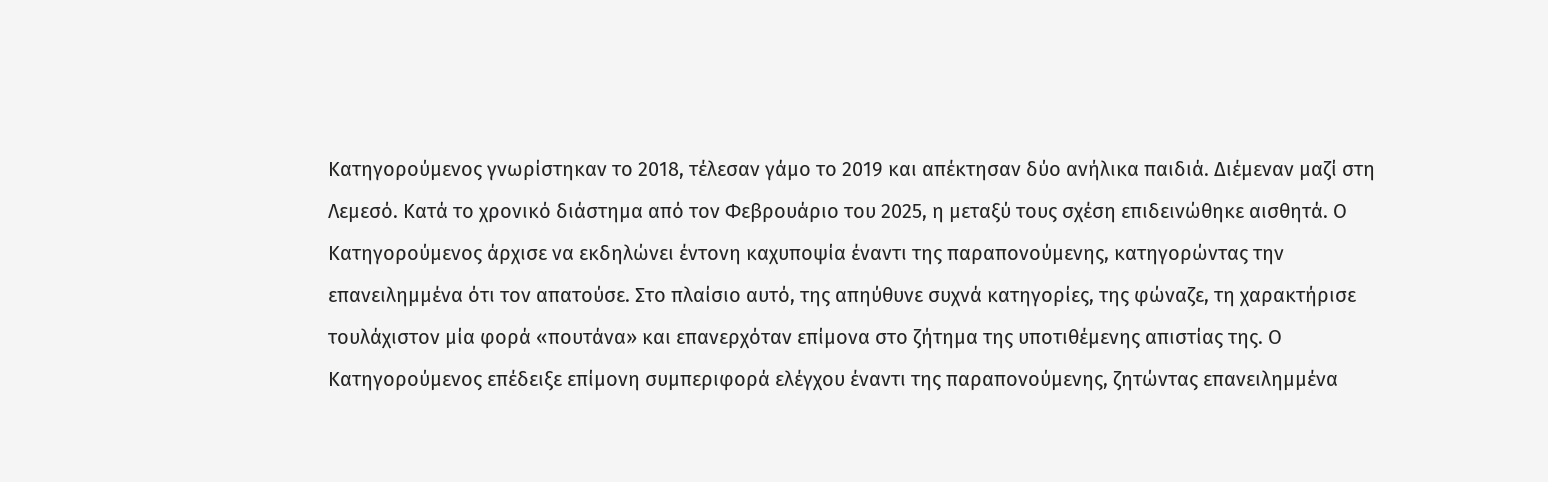Κατηγορούμενος γνωρίστηκαν το 2018, τέλεσαν γάμο το 2019 και απέκτησαν δύο ανήλικα παιδιά. Διέμεναν μαζί στη Λεμεσό. Κατά το χρονικό διάστημα από τον Φεβρουάριο του 2025, η μεταξύ τους σχέση επιδεινώθηκε αισθητά. Ο Κατηγορούμενος άρχισε να εκδηλώνει έντονη καχυποψία έναντι της παραπονούμενης, κατηγορώντας την επανειλημμένα ότι τον απατούσε. Στο πλαίσιο αυτό, της απηύθυνε συχνά κατηγορίες, της φώναζε, τη χαρακτήρισε τουλάχιστον μία φορά «πουτάνα» και επανερχόταν επίμονα στο ζήτημα της υποτιθέμενης απιστίας της. Ο Κατηγορούμενος επέδειξε επίμονη συμπεριφορά ελέγχου έναντι της παραπονούμενης, ζητώντας επανειλημμένα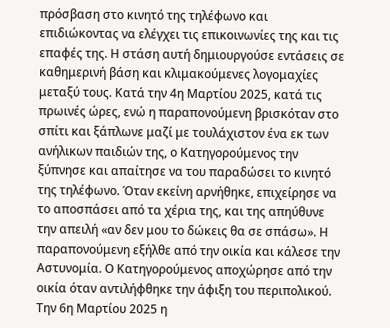πρόσβαση στο κινητό της τηλέφωνο και επιδιώκοντας να ελέγχει τις επικοινωνίες της και τις επαφές της. Η στάση αυτή δημιουργούσε εντάσεις σε καθημερινή βάση και κλιμακούμενες λογομαχίες μεταξύ τους. Κατά την 4η Μαρτίου 2025, κατά τις πρωινές ώρες, ενώ η παραπονούμενη βρισκόταν στο σπίτι και ξάπλωνε μαζί με τουλάχιστον ένα εκ των ανήλικων παιδιών της, ο Κατηγορούμενος την ξύπνησε και απαίτησε να του παραδώσει το κινητό της τηλέφωνο. Όταν εκείνη αρνήθηκε, επιχείρησε να το αποσπάσει από τα χέρια της, και της απηύθυνε την απειλή «αν δεν μου το δώκεις θα σε σπάσω». Η παραπονούμενη εξήλθε από την οικία και κάλεσε την Αστυνομία. Ο Κατηγορούμενος αποχώρησε από την οικία όταν αντιλήφθηκε την άφιξη του περιπολικού. Την 6η Μαρτίου 2025 η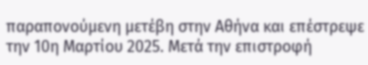παραπονούμενη μετέβη στην Αθήνα και επέστρεψε την 10η Μαρτίου 2025. Μετά την επιστροφή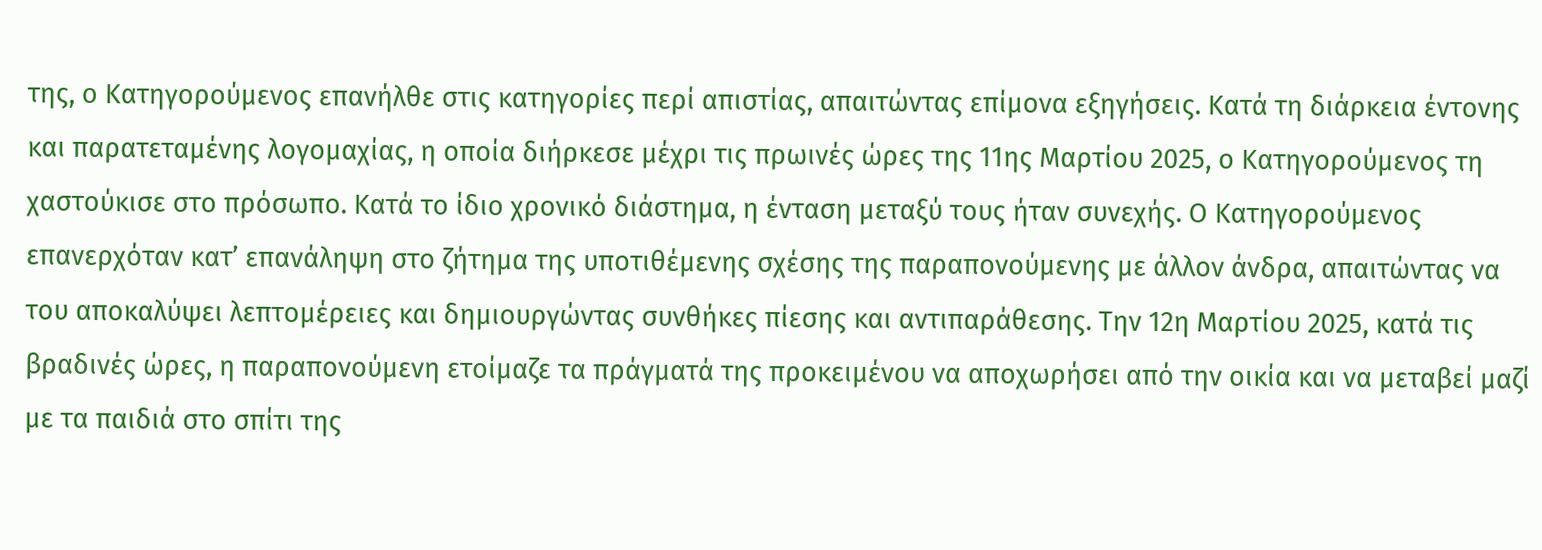της, ο Κατηγορούμενος επανήλθε στις κατηγορίες περί απιστίας, απαιτώντας επίμονα εξηγήσεις. Κατά τη διάρκεια έντονης και παρατεταμένης λογομαχίας, η οποία διήρκεσε μέχρι τις πρωινές ώρες της 11ης Μαρτίου 2025, ο Κατηγορούμενος τη χαστούκισε στο πρόσωπο. Κατά το ίδιο χρονικό διάστημα, η ένταση μεταξύ τους ήταν συνεχής. Ο Κατηγορούμενος επανερχόταν κατ’ επανάληψη στο ζήτημα της υποτιθέμενης σχέσης της παραπονούμενης με άλλον άνδρα, απαιτώντας να του αποκαλύψει λεπτομέρειες και δημιουργώντας συνθήκες πίεσης και αντιπαράθεσης. Την 12η Μαρτίου 2025, κατά τις βραδινές ώρες, η παραπονούμενη ετοίμαζε τα πράγματά της προκειμένου να αποχωρήσει από την οικία και να μεταβεί μαζί με τα παιδιά στο σπίτι της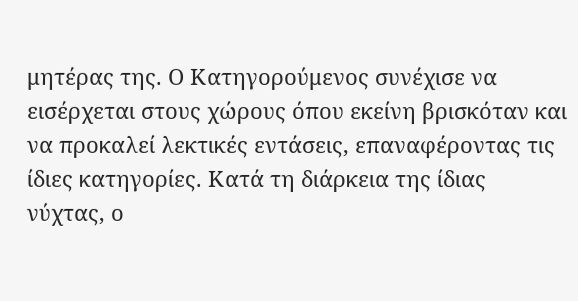μητέρας της. Ο Κατηγορούμενος συνέχισε να εισέρχεται στους χώρους όπου εκείνη βρισκόταν και να προκαλεί λεκτικές εντάσεις, επαναφέροντας τις ίδιες κατηγορίες. Κατά τη διάρκεια της ίδιας νύχτας, ο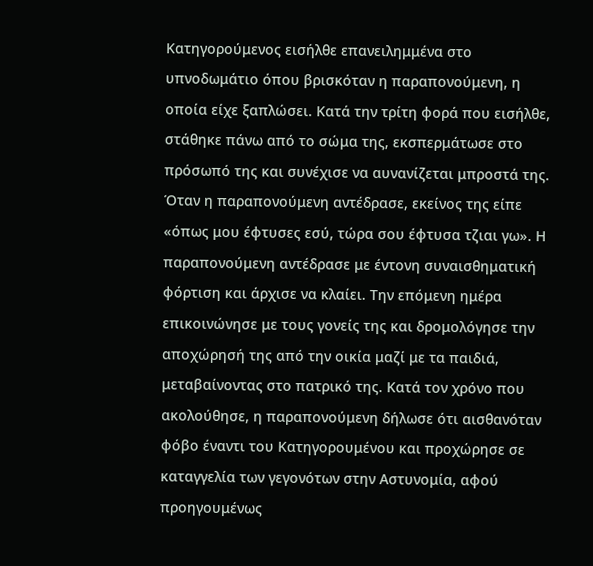Κατηγορούμενος εισήλθε επανειλημμένα στο υπνοδωμάτιο όπου βρισκόταν η παραπονούμενη, η οποία είχε ξαπλώσει. Κατά την τρίτη φορά που εισήλθε, στάθηκε πάνω από το σώμα της, εκσπερμάτωσε στο πρόσωπό της και συνέχισε να αυνανίζεται μπροστά της. Όταν η παραπονούμενη αντέδρασε, εκείνος της είπε «όπως μου έφτυσες εσύ, τώρα σου έφτυσα τζιαι γω». Η παραπονούμενη αντέδρασε με έντονη συναισθηματική φόρτιση και άρχισε να κλαίει. Την επόμενη ημέρα επικοινώνησε με τους γονείς της και δρομολόγησε την αποχώρησή της από την οικία μαζί με τα παιδιά, μεταβαίνοντας στο πατρικό της. Κατά τον χρόνο που ακολούθησε, η παραπονούμενη δήλωσε ότι αισθανόταν φόβο έναντι του Κατηγορουμένου και προχώρησε σε καταγγελία των γεγονότων στην Αστυνομία, αφού προηγουμένως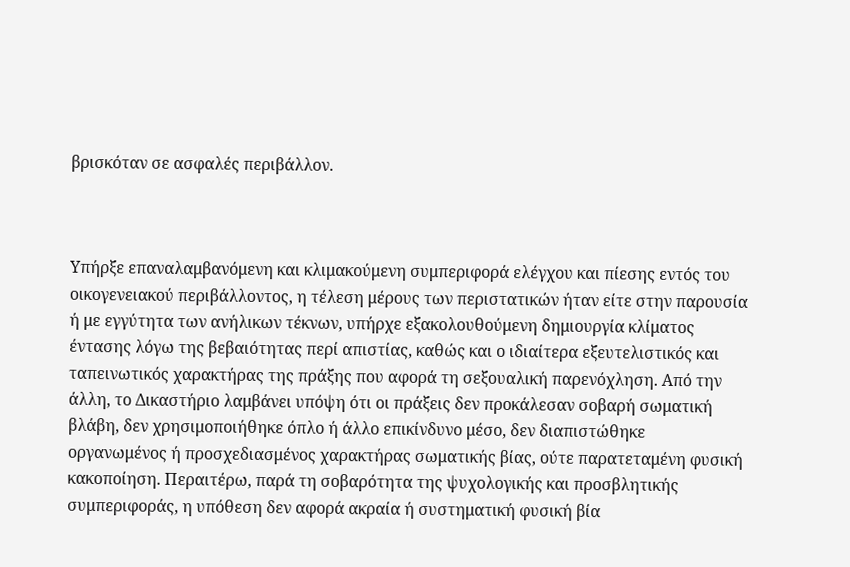βρισκόταν σε ασφαλές περιβάλλον.



Υπήρξε επαναλαμβανόμενη και κλιμακούμενη συμπεριφορά ελέγχου και πίεσης εντός του οικογενειακού περιβάλλοντος, η τέλεση μέρους των περιστατικών ήταν είτε στην παρουσία ή με εγγύτητα των ανήλικων τέκνων, υπήρχε εξακολουθούμενη δημιουργία κλίματος έντασης λόγω της βεβαιότητας περί απιστίας, καθώς και ο ιδιαίτερα εξευτελιστικός και ταπεινωτικός χαρακτήρας της πράξης που αφορά τη σεξουαλική παρενόχληση. Από την άλλη, το Δικαστήριο λαμβάνει υπόψη ότι οι πράξεις δεν προκάλεσαν σοβαρή σωματική βλάβη, δεν χρησιμοποιήθηκε όπλο ή άλλο επικίνδυνο μέσο, δεν διαπιστώθηκε οργανωμένος ή προσχεδιασμένος χαρακτήρας σωματικής βίας, ούτε παρατεταμένη φυσική κακοποίηση. Περαιτέρω, παρά τη σοβαρότητα της ψυχολογικής και προσβλητικής συμπεριφοράς, η υπόθεση δεν αφορά ακραία ή συστηματική φυσική βία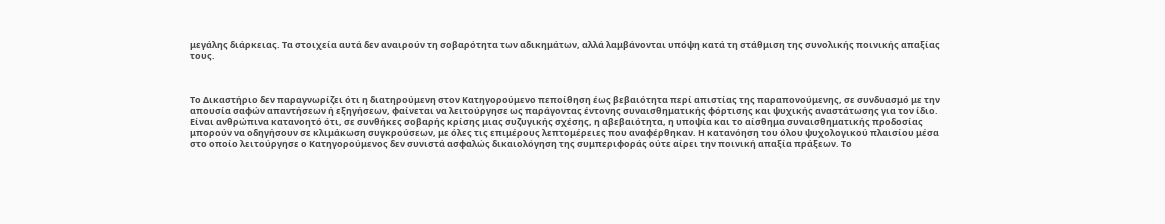μεγάλης διάρκειας. Τα στοιχεία αυτά δεν αναιρούν τη σοβαρότητα των αδικημάτων, αλλά λαμβάνονται υπόψη κατά τη στάθμιση της συνολικής ποινικής απαξίας τους.



Το Δικαστήριο δεν παραγνωρίζει ότι η διατηρούμενη στον Κατηγορούμενο πεποίθηση έως βεβαιότητα περί απιστίας της παραπονούμενης, σε συνδυασμό με την απουσία σαφών απαντήσεων ή εξηγήσεων, φαίνεται να λειτούργησε ως παράγοντας έντονης συναισθηματικής φόρτισης και ψυχικής αναστάτωσης για τον ίδιο. Είναι ανθρώπινα κατανοητό ότι, σε συνθήκες σοβαρής κρίσης μιας συζυγικής σχέσης, η αβεβαιότητα, η υποψία και το αίσθημα συναισθηματικής προδοσίας μπορούν να οδηγήσουν σε κλιμάκωση συγκρούσεων, με όλες τις επιμέρους λεπτομέρειες που αναφέρθηκαν. Η κατανόηση του όλου ψυχολογικού πλαισίου μέσα στο οποίο λειτούργησε ο Κατηγορούμενος δεν συνιστά ασφαλώς δικαιολόγηση της συμπεριφοράς ούτε αίρει την ποινική απαξία πράξεων. Το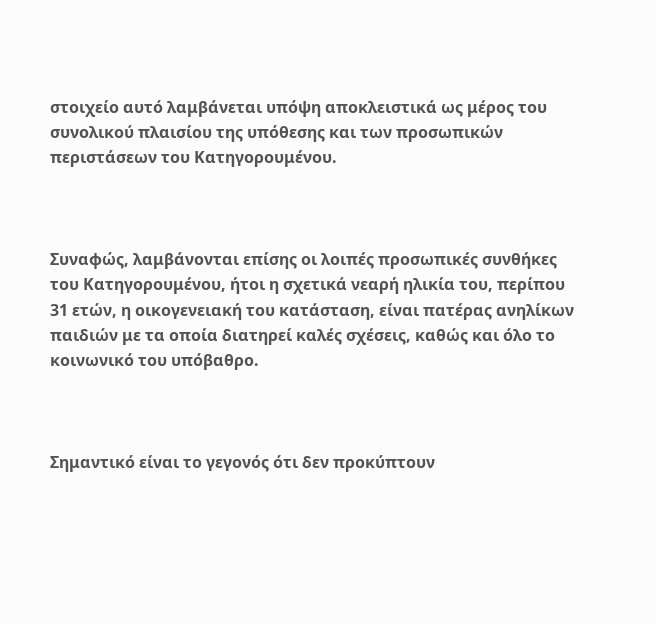στοιχείο αυτό λαμβάνεται υπόψη αποκλειστικά ως μέρος του συνολικού πλαισίου της υπόθεσης και των προσωπικών περιστάσεων του Κατηγορουμένου.



Συναφώς, λαμβάνονται επίσης οι λοιπές προσωπικές συνθήκες του Κατηγορουμένου, ήτοι η σχετικά νεαρή ηλικία του, περίπου 31 ετών, η οικογενειακή του κατάσταση, είναι πατέρας ανηλίκων παιδιών με τα οποία διατηρεί καλές σχέσεις, καθώς και όλο το κοινωνικό του υπόβαθρο.



Σημαντικό είναι το γεγονός ότι δεν προκύπτουν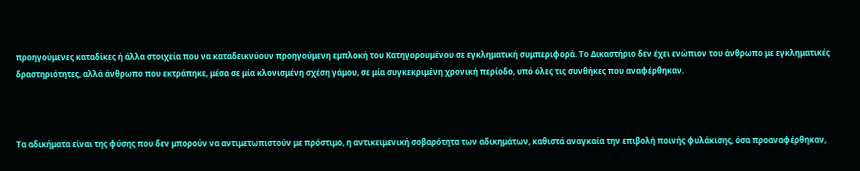προηγούμενες καταδίκες ή άλλα στοιχεία που να καταδεικνύουν προηγούμενη εμπλοκή του Κατηγορουμένου σε εγκληματική συμπεριφορά. Το Δικαστήριο δεν έχει ενώπιον του άνθρωπο με εγκληματικές δραστηριότητες, αλλά άνθρωπο που εκτράπηκε, μέσα σε μία κλονισμένη σχέση γάμου, σε μία συγκεκριμένη χρονική περίοδο, υπό όλες τις συνθήκες που αναφέρθηκαν.



Τα αδικήματα είναι της φύσης που δεν μπορούν να αντιμετωπιστούν με πρόστιμο, η αντικειμενική σοβαρότητα των αδικημάτων, καθιστά αναγκαία την επιβολή ποινής φυλάκισης, όσα προαναφέρθηκαν,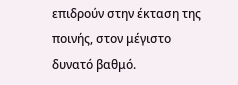επιδρούν στην έκταση της ποινής, στον μέγιστο δυνατό βαθμό.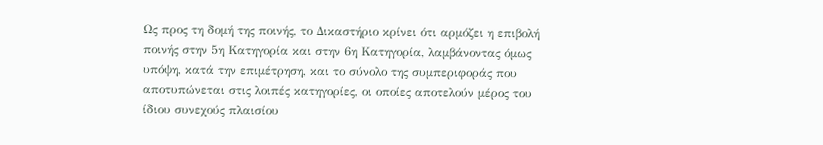Ως προς τη δομή της ποινής, το Δικαστήριο κρίνει ότι αρμόζει η επιβολή ποινής στην 5η Κατηγορία και στην 6η Κατηγορία, λαμβάνοντας όμως υπόψη, κατά την επιμέτρηση, και το σύνολο της συμπεριφοράς που αποτυπώνεται στις λοιπές κατηγορίες, οι οποίες αποτελούν μέρος του ίδιου συνεχούς πλαισίου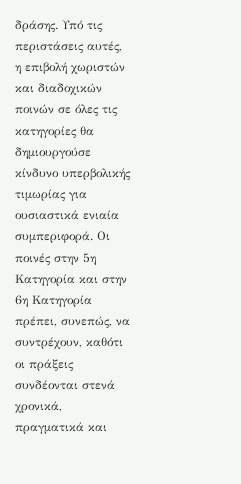δράσης. Υπό τις περιστάσεις αυτές, η επιβολή χωριστών και διαδοχικών ποινών σε όλες τις κατηγορίες θα δημιουργούσε κίνδυνο υπερβολικής τιμωρίας για ουσιαστικά ενιαία συμπεριφορά. Οι ποινές στην 5η Κατηγορία και στην 6η Κατηγορία πρέπει, συνεπώς, να συντρέχουν, καθότι οι πράξεις συνδέονται στενά χρονικά, πραγματικά και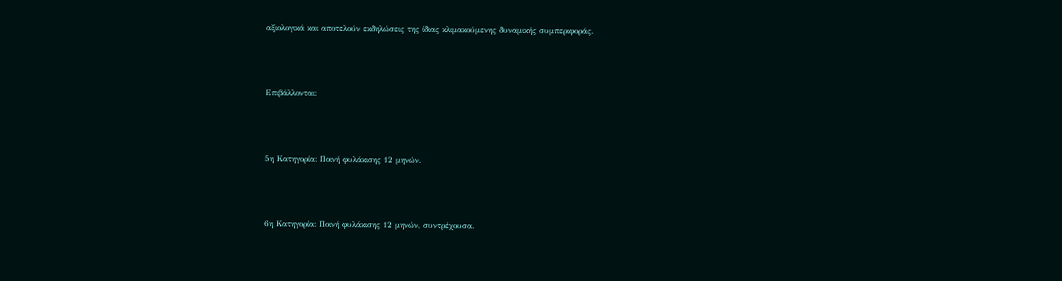αξιολογικά και αποτελούν εκδηλώσεις της ίδιας κλιμακούμενης δυναμικής συμπεριφοράς.



Επιβάλλονται:



5η Κατηγορία: Ποινή φυλάκισης 12 μηνών.



6η Κατηγορία: Ποινή φυλάκισης 12 μηνών, συντρέχουσα.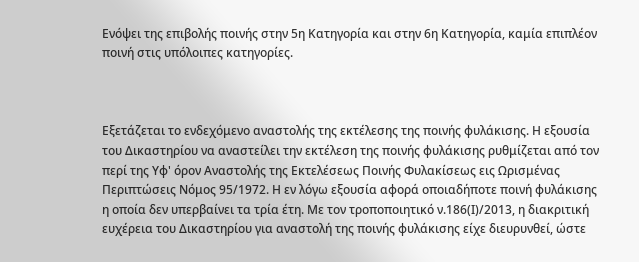Ενόψει της επιβολής ποινής στην 5η Κατηγορία και στην 6η Κατηγορία, καμία επιπλέον ποινή στις υπόλοιπες κατηγορίες.



Εξετάζεται το ενδεχόμενο αναστολής της εκτέλεσης της ποινής φυλάκισης. Η εξουσία του Δικαστηρίου να αναστείλει την εκτέλεση της ποινής φυλάκισης ρυθμίζεται από τον περί της Υφ' όρον Αναστολής της Εκτελέσεως Ποινής Φυλακίσεως εις Ωρισμένας Περιπτώσεις Νόμος 95/1972. Η εν λόγω εξουσία αφορά οποιαδήποτε ποινή φυλάκισης η οποία δεν υπερβαίνει τα τρία έτη. Με τον τροποποιητικό ν.186(Ι)/2013, η διακριτική ευχέρεια του Δικαστηρίου για αναστολή της ποινής φυλάκισης είχε διευρυνθεί, ώστε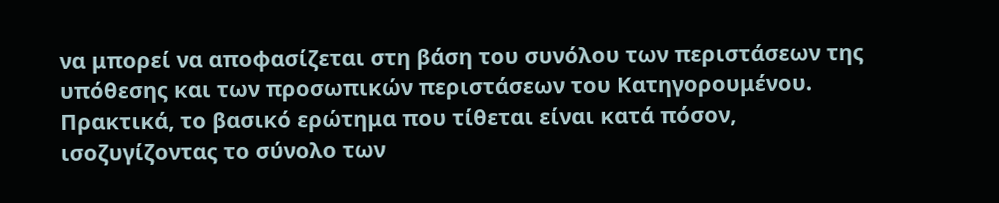να μπορεί να αποφασίζεται στη βάση του συνόλου των περιστάσεων της υπόθεσης και των προσωπικών περιστάσεων του Κατηγορουμένου. Πρακτικά, το βασικό ερώτημα που τίθεται είναι κατά πόσον, ισοζυγίζοντας το σύνολο των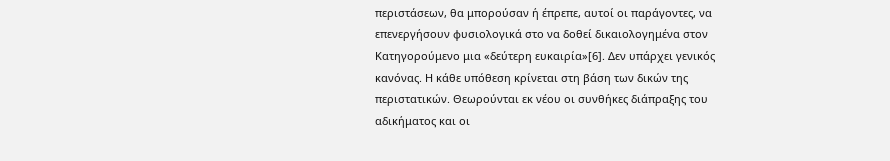περιστάσεων, θα μπορούσαν ή έπρεπε, αυτοί οι παράγοντες, να επενεργήσουν φυσιολογικά στο να δοθεί δικαιολογημένα στον Κατηγορούμενο μια «δεύτερη ευκαιρία»[6]. Δεν υπάρχει γενικός κανόνας. Η κάθε υπόθεση κρίνεται στη βάση των δικών της περιστατικών. Θεωρούνται εκ νέου οι συνθήκες διάπραξης του αδικήματος και οι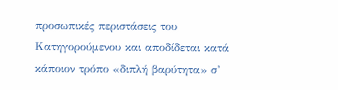προσωπικές περιστάσεις του Κατηγορούμενου και αποδίδεται κατά κάποιον τρόπο «διπλή βαρύτητα» σ’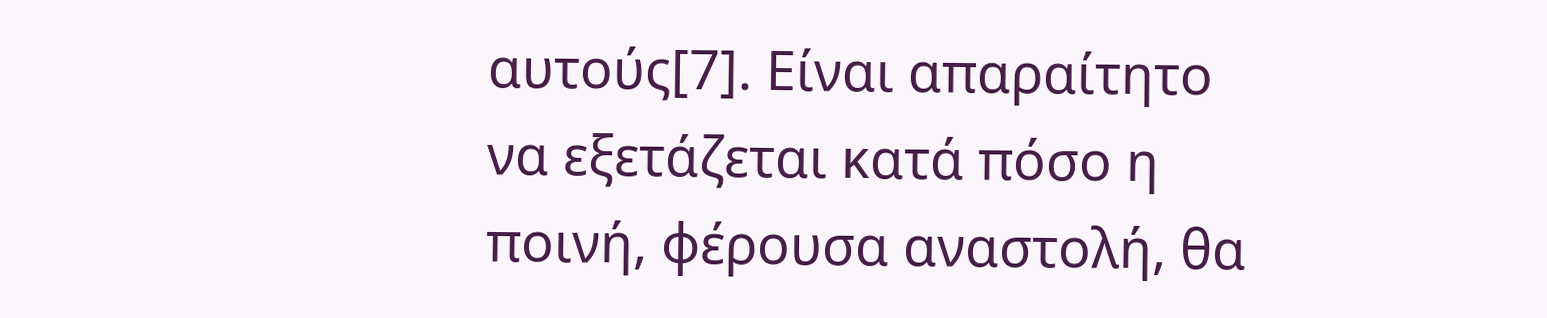αυτούς[7]. Είναι απαραίτητο να εξετάζεται κατά πόσο η ποινή, φέρουσα αναστολή, θα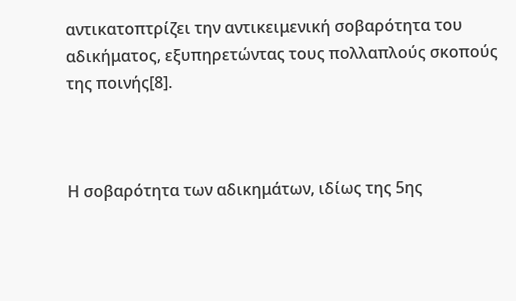αντικατοπτρίζει την αντικειμενική σοβαρότητα του αδικήματος, εξυπηρετώντας τους πολλαπλούς σκοπούς της ποινής[8].



Η σοβαρότητα των αδικημάτων, ιδίως της 5ης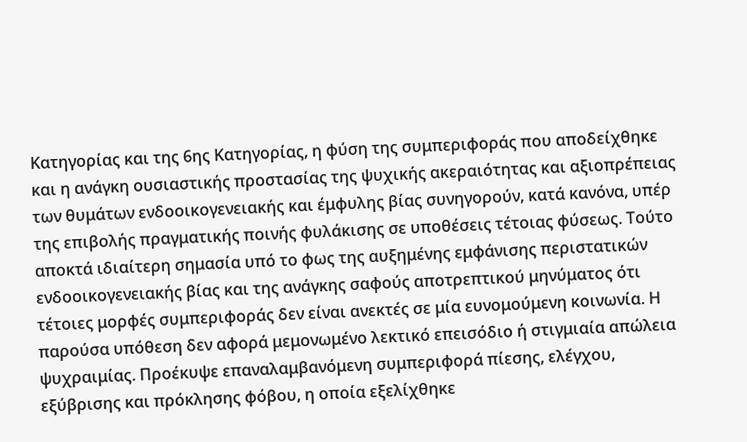Κατηγορίας και της 6ης Κατηγορίας, η φύση της συμπεριφοράς που αποδείχθηκε και η ανάγκη ουσιαστικής προστασίας της ψυχικής ακεραιότητας και αξιοπρέπειας των θυμάτων ενδοοικογενειακής και έμφυλης βίας συνηγορούν, κατά κανόνα, υπέρ της επιβολής πραγματικής ποινής φυλάκισης σε υποθέσεις τέτοιας φύσεως. Τούτο αποκτά ιδιαίτερη σημασία υπό το φως της αυξημένης εμφάνισης περιστατικών ενδοοικογενειακής βίας και της ανάγκης σαφούς αποτρεπτικού μηνύματος ότι τέτοιες μορφές συμπεριφοράς δεν είναι ανεκτές σε μία ευνομούμενη κοινωνία. Η παρούσα υπόθεση δεν αφορά μεμονωμένο λεκτικό επεισόδιο ή στιγμιαία απώλεια ψυχραιμίας. Προέκυψε επαναλαμβανόμενη συμπεριφορά πίεσης, ελέγχου, εξύβρισης και πρόκλησης φόβου, η οποία εξελίχθηκε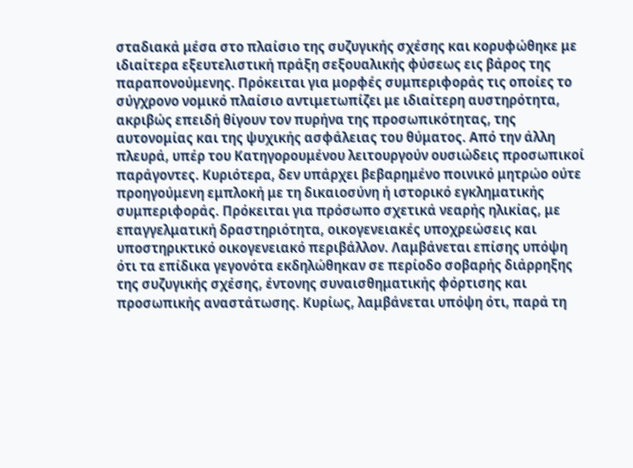σταδιακά μέσα στο πλαίσιο της συζυγικής σχέσης και κορυφώθηκε με ιδιαίτερα εξευτελιστική πράξη σεξουαλικής φύσεως εις βάρος της παραπονούμενης. Πρόκειται για μορφές συμπεριφοράς τις οποίες το σύγχρονο νομικό πλαίσιο αντιμετωπίζει με ιδιαίτερη αυστηρότητα, ακριβώς επειδή θίγουν τον πυρήνα της προσωπικότητας, της αυτονομίας και της ψυχικής ασφάλειας του θύματος. Από την άλλη πλευρά, υπέρ του Κατηγορουμένου λειτουργούν ουσιώδεις προσωπικοί παράγοντες. Κυριότερα, δεν υπάρχει βεβαρημένο ποινικό μητρώο ούτε προηγούμενη εμπλοκή με τη δικαιοσύνη ή ιστορικό εγκληματικής συμπεριφοράς. Πρόκειται για πρόσωπο σχετικά νεαρής ηλικίας, με επαγγελματική δραστηριότητα, οικογενειακές υποχρεώσεις και υποστηρικτικό οικογενειακό περιβάλλον. Λαμβάνεται επίσης υπόψη ότι τα επίδικα γεγονότα εκδηλώθηκαν σε περίοδο σοβαρής διάρρηξης της συζυγικής σχέσης, έντονης συναισθηματικής φόρτισης και προσωπικής αναστάτωσης. Κυρίως, λαμβάνεται υπόψη ότι, παρά τη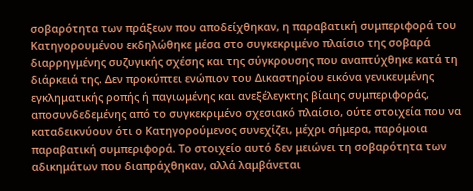σοβαρότητα των πράξεων που αποδείχθηκαν, η παραβατική συμπεριφορά του Κατηγορουμένου εκδηλώθηκε μέσα στο συγκεκριμένο πλαίσιο της σοβαρά διαρρηγμένης συζυγικής σχέσης και της σύγκρουσης που αναπτύχθηκε κατά τη διάρκειά της. Δεν προκύπτει ενώπιον του Δικαστηρίου εικόνα γενικευμένης εγκληματικής ροπής ή παγιωμένης και ανεξέλεγκτης βίαιης συμπεριφοράς, αποσυνδεδεμένης από το συγκεκριμένο σχεσιακό πλαίσιο, ούτε στοιχεία που να καταδεικνύουν ότι ο Κατηγορούμενος συνεχίζει, μέχρι σήμερα, παρόμοια παραβατική συμπεριφορά. Το στοιχείο αυτό δεν μειώνει τη σοβαρότητα των αδικημάτων που διαπράχθηκαν, αλλά λαμβάνεται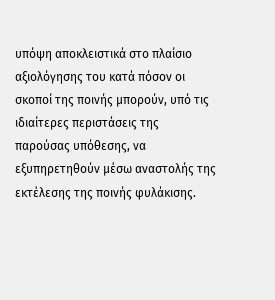υπόψη αποκλειστικά στο πλαίσιο αξιολόγησης του κατά πόσον οι σκοποί της ποινής μπορούν, υπό τις ιδιαίτερες περιστάσεις της παρούσας υπόθεσης, να εξυπηρετηθούν μέσω αναστολής της εκτέλεσης της ποινής φυλάκισης.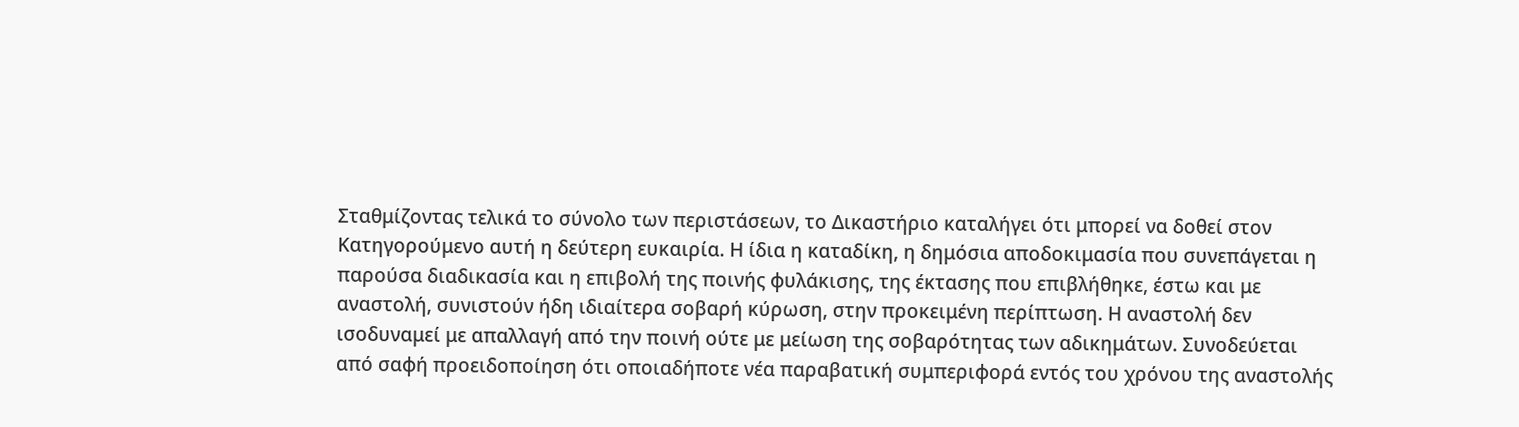Σταθμίζοντας τελικά το σύνολο των περιστάσεων, το Δικαστήριο καταλήγει ότι μπορεί να δοθεί στον Κατηγορούμενο αυτή η δεύτερη ευκαιρία. Η ίδια η καταδίκη, η δημόσια αποδοκιμασία που συνεπάγεται η παρούσα διαδικασία και η επιβολή της ποινής φυλάκισης, της έκτασης που επιβλήθηκε, έστω και με αναστολή, συνιστούν ήδη ιδιαίτερα σοβαρή κύρωση, στην προκειμένη περίπτωση. Η αναστολή δεν ισοδυναμεί με απαλλαγή από την ποινή ούτε με μείωση της σοβαρότητας των αδικημάτων. Συνοδεύεται από σαφή προειδοποίηση ότι οποιαδήποτε νέα παραβατική συμπεριφορά εντός του χρόνου της αναστολής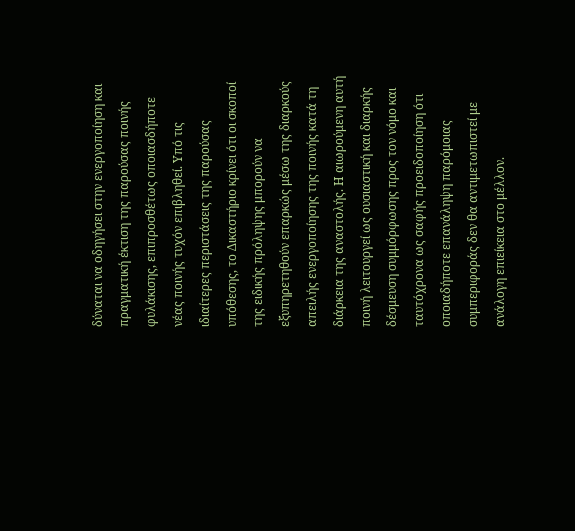δύναται να οδηγήσει στην ενεργοποίηση και πραγματική έκτιση της παρούσας ποινής φυλάκισης, επιπροσθέτως οποιασδήποτε νέας ποινής τυχόν επιβληθεί. Υπό τις ιδιαίτερες περιστάσεις της παρούσας υπόθεσης, το Δικαστήριο κρίνει ότι οι σκοποί της ειδικής πρόληψης μπορούν να εξυπηρετηθούν επαρκώς μέσω της διαρκούς απειλής ενεργοποίησης της ποινής κατά τη διάρκεια της αναστολής. Η αιωρούμενη αυτή ποινή λειτουργεί ως ουσιαστική και διαρκής δέσμευση συμμόρφωσης προς τον νόμο και ταυτόχρονα ως σαφής προειδοποίηση ότι οποιαδήποτε επανάληψη παρόμοιας συμπεριφοράς δεν θα αντιμετωπιστεί με ανάλογη επιείκεια στο μέλλον.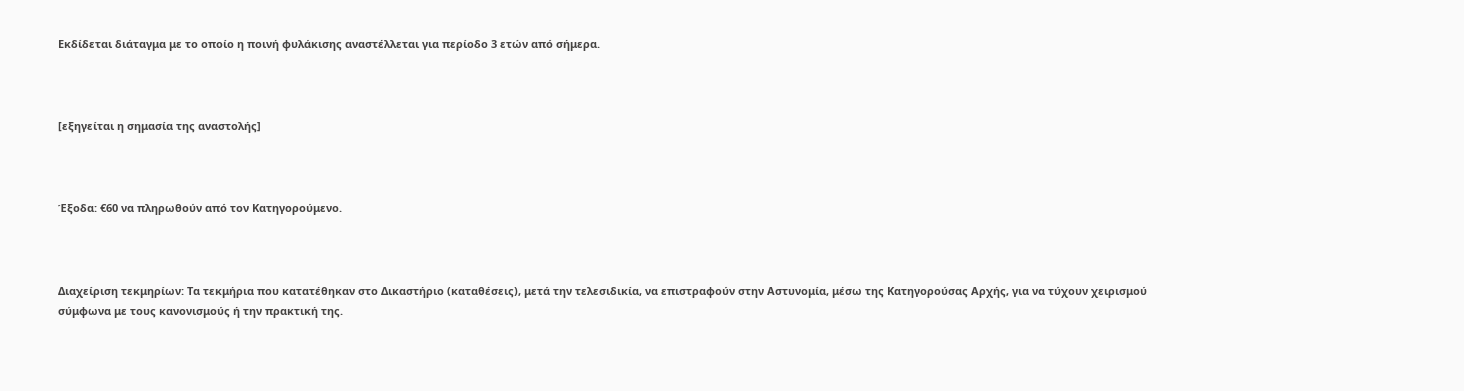Εκδίδεται διάταγμα με το οποίο η ποινή φυλάκισης αναστέλλεται για περίοδο 3 ετών από σήμερα.



[εξηγείται η σημασία της αναστολής]



Έξοδα: €60 να πληρωθούν από τον Κατηγορούμενο.



Διαχείριση τεκμηρίων: Τα τεκμήρια που κατατέθηκαν στο Δικαστήριο (καταθέσεις), μετά την τελεσιδικία, να επιστραφούν στην Αστυνομία, μέσω της Κατηγορούσας Αρχής, για να τύχουν χειρισμού σύμφωνα με τους κανονισμούς ή την πρακτική της.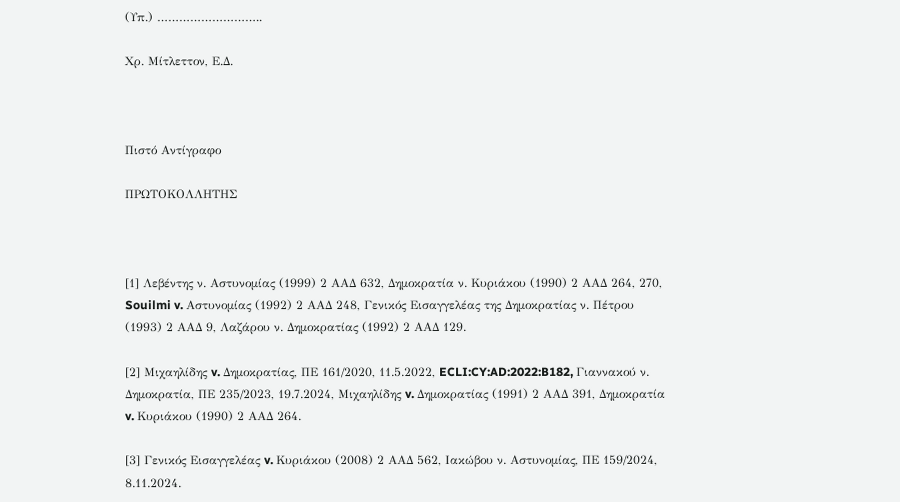(Υπ.) ………………………..

Χρ. Μίτλεττον, Ε.Δ.



Πιστό Αντίγραφο

ΠΡΩΤΟΚΟΛΛΗΤΗΣ



[1] Λεβέντης ν. Αστυνομίας (1999) 2 ΑΑΔ 632, Δημοκρατία ν. Κυριάκου (1990) 2 ΑΑΔ 264, 270, Souilmi v. Αστυνομίας (1992) 2 ΑΑΔ 248, Γενικός Εισαγγελέας της Δημοκρατίας ν. Πέτρου (1993) 2 ΑΑΔ 9, Λαζάρου ν. Δημοκρατίας (1992) 2 ΑΑΔ 129.

[2] Μιχαηλίδης v. Δημοκρατίας, ΠΕ 161/2020, 11.5.2022, ECLI:CY:AD:2022:B182, Γιαννακού ν. Δημοκρατία, ΠΕ 235/2023, 19.7.2024, Μιχαηλίδης v. Δημοκρατίας (1991) 2 ΑΑΔ 391, Δημοκρατία v. Κυριάκου (1990) 2 ΑΑΔ 264.

[3] Γενικός Εισαγγελέας v. Κυριάκου (2008) 2 ΑΑΔ 562, Ιακώβου ν. Αστυνομίας, ΠΕ 159/2024, 8.11.2024.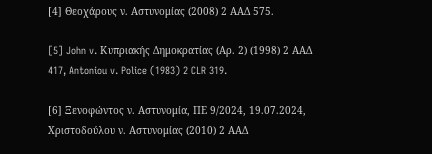[4] Θεοχάρους ν. Αστυνομίας (2008) 2 ΑΑΔ 575.

[5] John v. Κυπριακής Δημοκρατίας (Αρ. 2) (1998) 2 ΑΑΔ 417, Antoniou v. Police (1983) 2 CLR 319.

[6] Ξενοφώντος ν. Αστυνομία, ΠΕ 9/2024, 19.07.2024, Χριστοδούλου ν. Αστυνομίας (2010) 2 ΑΑΔ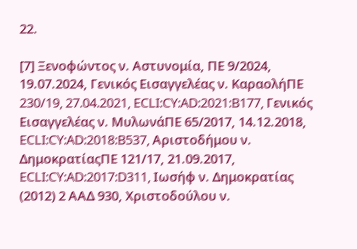22.

[7] Ξενοφώντος ν. Αστυνομία, ΠΕ 9/2024, 19.07.2024, Γενικός Εισαγγελέας ν. ΚαραολήΠΕ 230/19, 27.04.2021, ECLI:CY:AD:2021:B177, Γενικός Εισαγγελέας ν. ΜυλωνάΠΕ 65/2017, 14.12.2018, ECLI:CY:AD:2018:B537, Αριστοδήμου ν. ΔημοκρατίαςΠΕ 121/17, 21.09.2017, ECLI:CY:AD:2017:D311, Ιωσήφ ν. Δημοκρατίας (2012) 2 ΑΑΔ 930, Χριστοδούλου ν.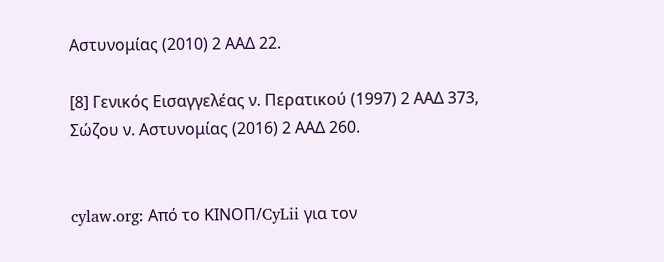Αστυνομίας (2010) 2 ΑΑΔ 22.

[8] Γενικός Εισαγγελέας ν. Περατικού (1997) 2 ΑΑΔ 373, Σώζου ν. Αστυνομίας (2016) 2 ΑΑΔ 260.


cylaw.org: Από το ΚΙΝOΠ/CyLii για τον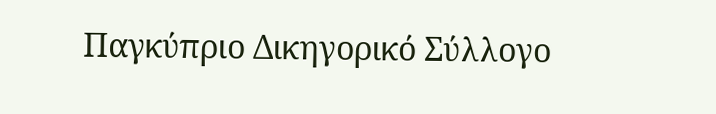Παγκύπριο Δικηγορικό Σύλλογο